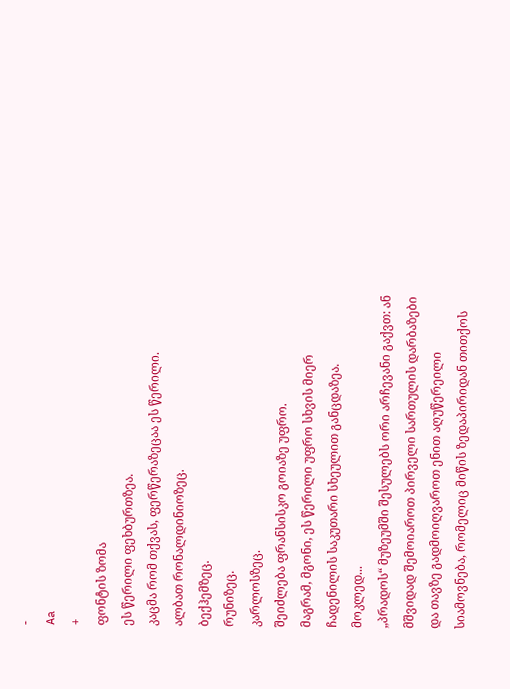-
Aa
+
ფონტის ზომა
ეს წერილი ფეხბურთზეა.
კაცმა რომ თქვას, ფერწერაზეცაა ეს წერილი.
ალბათ რონალდინიოზეც.
ბექჰემზეც.
რუნიზეც.
კარლოსზეც.
შეიძლება ფრანსისკო გოიაზე უფრო.
მაგრამ, მგონი, ეს წერილი უფრო სხვის მიერ ჩადენილის საკუთარი სხეულით განცდაზეა.
მოკლედ...
„პრადოს“ მუზეუმში შესულებს ორი არჩევანი გაქვთ: ან მშვიდად შემოიაროთ პირველი სართულის დარბაზები და თავზე გადმოიღვაროთ ენით აღუწერეილი სიამოვნება, რომელიც მიწის ზედაპირიდან თითქოს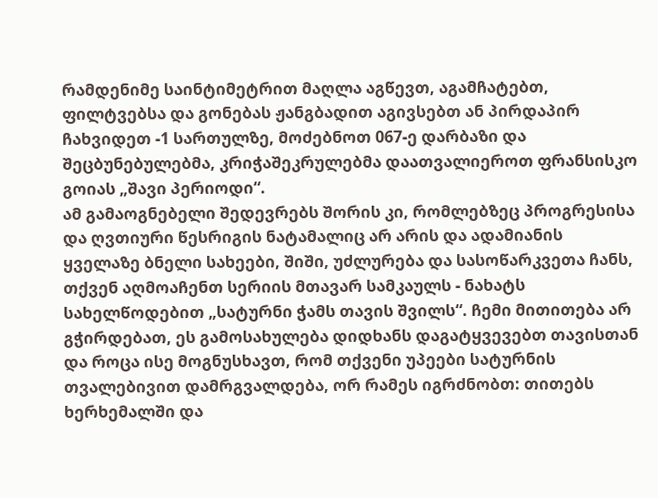რამდენიმე საინტიმეტრით მაღლა აგწევთ, აგამჩატებთ, ფილტვებსა და გონებას ჟანგბადით აგივსებთ ან პირდაპირ ჩახვიდეთ -1 სართულზე, მოძებნოთ 067-ე დარბაზი და შეცბუნებულებმა, კრიჭაშეკრულებმა დაათვალიეროთ ფრანსისკო გოიას „შავი პერიოდი“.
ამ გამაოგნებელი შედევრებს შორის კი, რომლებზეც პროგრესისა და ღვთიური წესრიგის ნატამალიც არ არის და ადამიანის ყველაზე ბნელი სახეები, შიში, უძლურება და სასოწარკვეთა ჩანს, თქვენ აღმოაჩენთ სერიის მთავარ სამკაულს - ნახატს სახელწოდებით „სატურნი ჭამს თავის შვილს“. ჩემი მითითება არ გჭირდებათ, ეს გამოსახულება დიდხანს დაგატყვევებთ თავისთან და როცა ისე მოგნუსხავთ, რომ თქვენი უპეები სატურნის თვალებივით დამრგვალდება, ორ რამეს იგრძნობთ: თითებს ხერხემალში და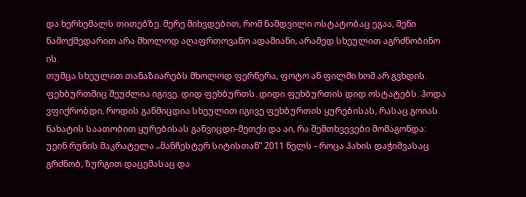და ხერხემალს თითებზე. მერე მიხვდებით, რომ ნამდვილი ოსტატობაც ეგაა, შენი ნამოქმედარით არა მხოლოდ აღაფრთოვანო ადამიანი, არამედ სხეულით აგრძნობინო ის.
თუმცა სხეულით თანაზიარებს მხოლოდ ფერწერა, ფოტო ან ფილმი ხომ არ გვხდის. ფეხბურთშიც შეუძლია იგივე. დიდ ფეხბურთს. დიდი ფეხბურთის დიდ ოსტატებს. ჰოდა ვფიქრობდი, როდის განმიცდია სხეულით იგივე ფეხბურთის ყურებისას, რასაც გოიას ნახატის საათობით ყურებისას განვიცდი-მეთქი და აი, რა შემთხვევები მომაგონდა:
უეინ რუნის მაკრატელა „მანჩესტერ სიტისთან“ 2011 წელს - როცა პახის დაჭიმვასაც გრძნობ, ზურგით დაცემასაც და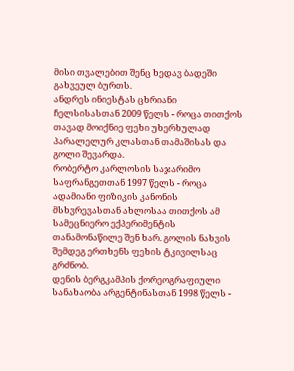მისი თვალებით შენც ხედავ ბადეში გახვეულ ბურთს.
ანდრეს ინიესტას ცხრიანი ჩელსისასთან 2009 წელს - როცა თითქოს თავად მოიქნიე ფეხი უხერხულად პარალელურ კლასთან თამაშისას და გოლი შევარდა.
რობერტო კარლოსის საჯარიმო საფრანგეთთან 1997 წელს - როცა ადამიანი ფიზიკის კანონის მსხვრევასთან ახლოსაა თითქოს ამ სამეცნიერო ექპერიმენტის თანამონაწილე შენ ხარ. გოლის ნახვის შემდეგ ერთხენს ფეხის ტკივილსაც გრძნობ.
დენის ბერგკამპის ქორეოგრაფიული სანახაობა არგენტინასთან 1998 წელს -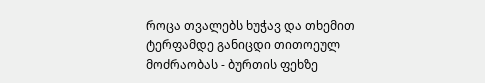როცა თვალებს ხუჭავ და თხემით ტერფამდე განიცდი თითოეულ მოძრაობას - ბურთის ფეხზე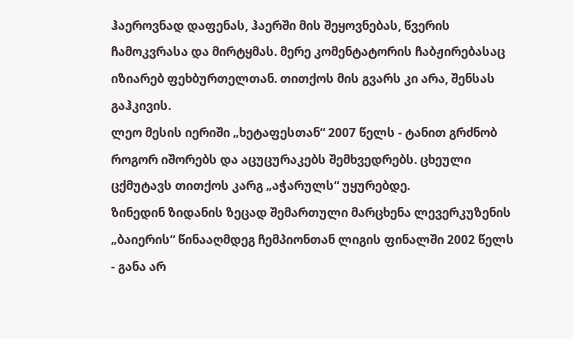ჰაეროვნად დაფენას, ჰაერში მის შეყოვნებას, წვერის ჩამოკვრასა და მირტყმას. მერე კომენტატორის ჩაბჟირებასაც იზიარებ ფეხბურთელთან. თითქოს მის გვარს კი არა, შენსას გაჰკივის.
ლეო მესის იერიში „ხეტაფესთან“ 2007 წელს - ტანით გრძნობ როგორ იშორებს და აცუცურაკებს შემხვედრებს. ცხეული ცქმუტავს თითქოს კარგ „აჭარულს“ უყურებდე.
ზინედინ ზიდანის ზეცად შემართული მარცხენა ლევერკუზენის „ბაიერის“ წინააღმდეგ ჩემპიონთან ლიგის ფინალში 2002 წელს - განა არ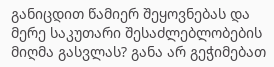განიცდით წამიერ შეყოვნებას და მერე საკუთარი შესაძლებლობების მიღმა გასვლას? განა არ გეჭიმებათ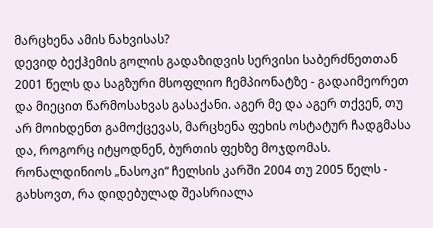მარცხენა ამის ნახვისას?
დევიდ ბექჰემის გოლის გადაზიდვის სერვისი საბერძნეთთან 2001 წელს და საგზური მსოფლიო ჩემპიონატზე - გადაიმეორეთ და მიეცით წარმოსახვას გასაქანი. აგერ მე და აგერ თქვენ, თუ არ მოიხდენთ გამოქცევას, მარცხენა ფეხის ოსტატურ ჩადგმასა და, როგორც იტყოდნენ, ბურთის ფეხზე მოჯდომას.
რონალდინიოს „ნასოკი“ ჩელსის კარში 2004 თუ 2005 წელს - გახსოვთ, რა დიდებულად შეასრიალა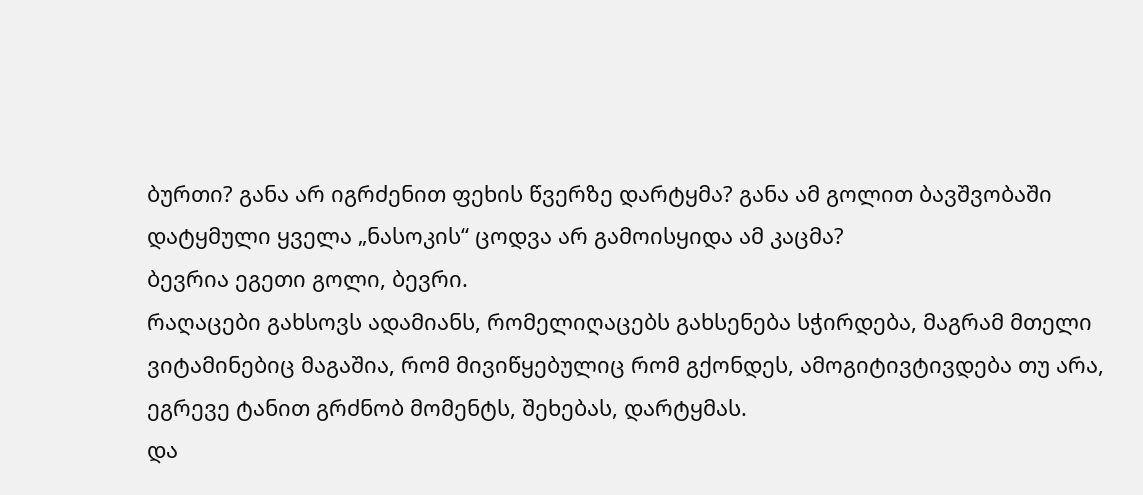ბურთი? განა არ იგრძენით ფეხის წვერზე დარტყმა? განა ამ გოლით ბავშვობაში დატყმული ყველა „ნასოკის“ ცოდვა არ გამოისყიდა ამ კაცმა?
ბევრია ეგეთი გოლი, ბევრი.
რაღაცები გახსოვს ადამიანს, რომელიღაცებს გახსენება სჭირდება, მაგრამ მთელი ვიტამინებიც მაგაშია, რომ მივიწყებულიც რომ გქონდეს, ამოგიტივტივდება თუ არა, ეგრევე ტანით გრძნობ მომენტს, შეხებას, დარტყმას.
და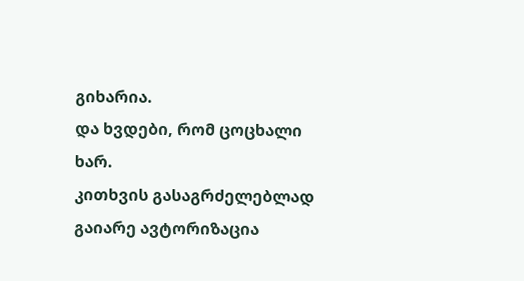გიხარია.
და ხვდები, რომ ცოცხალი ხარ.
კითხვის გასაგრძელებლად
გაიარე ავტორიზაცია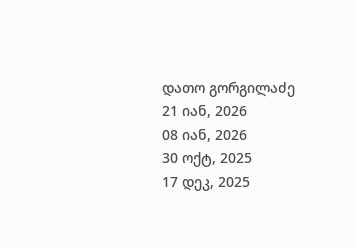დათო გორგილაძე
21 იან, 2026
08 იან, 2026
30 ოქტ, 2025
17 დეკ, 2025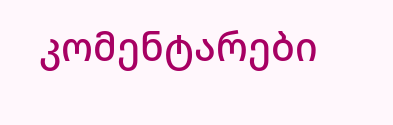კომენტარები